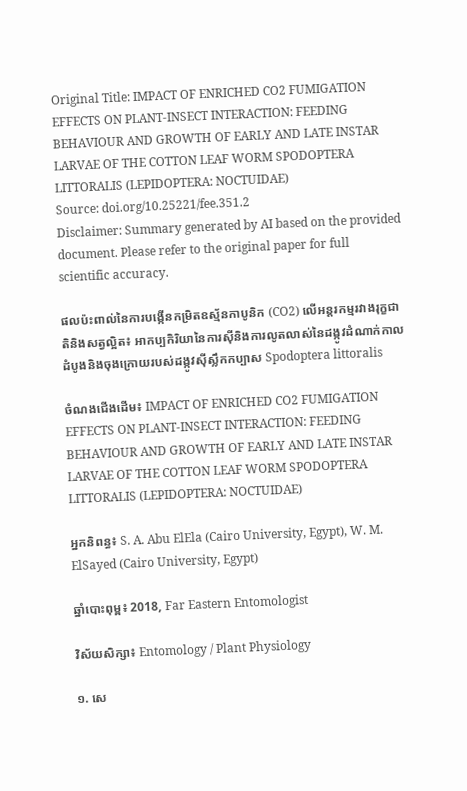Original Title: IMPACT OF ENRICHED CO2 FUMIGATION EFFECTS ON PLANT-INSECT INTERACTION: FEEDING BEHAVIOUR AND GROWTH OF EARLY AND LATE INSTAR LARVAE OF THE COTTON LEAF WORM SPODOPTERA LITTORALIS (LEPIDOPTERA: NOCTUIDAE)
Source: doi.org/10.25221/fee.351.2
Disclaimer: Summary generated by AI based on the provided document. Please refer to the original paper for full scientific accuracy.

ផលប៉ះពាល់នៃការបង្កើនកម្រិតឧស្ម័នកាបូនិក (CO2) លើអន្តរកម្មរវាងរុក្ខជាតិនិងសត្វល្អិត៖ អាកប្បកិរិយានៃការស៊ីនិងការលូតលាស់នៃដង្កូវដំណាក់កាលដំបូងនិងចុងក្រោយរបស់ដង្កូវស៊ីស្លឹកកប្បាស Spodoptera littoralis

ចំណងជើងដើម៖ IMPACT OF ENRICHED CO2 FUMIGATION EFFECTS ON PLANT-INSECT INTERACTION: FEEDING BEHAVIOUR AND GROWTH OF EARLY AND LATE INSTAR LARVAE OF THE COTTON LEAF WORM SPODOPTERA LITTORALIS (LEPIDOPTERA: NOCTUIDAE)

អ្នកនិពន្ធ៖ S. A. Abu ElEla (Cairo University, Egypt), W. M. ElSayed (Cairo University, Egypt)

ឆ្នាំបោះពុម្ព៖ 2018, Far Eastern Entomologist

វិស័យសិក្សា៖ Entomology / Plant Physiology

១. សេ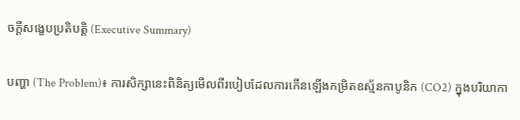ចក្តីសង្ខេបប្រតិបត្តិ (Executive Summary)

បញ្ហា (The Problem)៖ ការសិក្សានេះពិនិត្យមើលពីរបៀបដែលការកើនឡើងកម្រិតឧស្ម័នកាបូនិក (CO2) ក្នុងបរិយាកា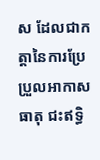ស ដែលជាកត្តានៃការប្រែប្រួលអាកាសធាតុ ជះឥទ្ធិ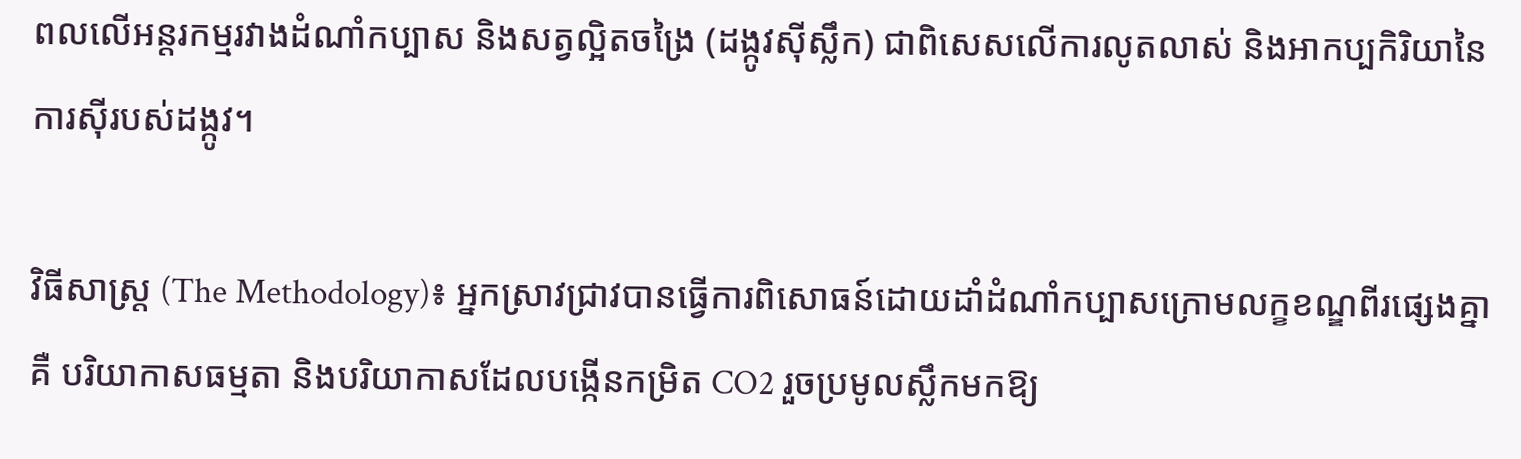ពលលើអន្តរកម្មរវាងដំណាំកប្បាស និងសត្វល្អិតចង្រៃ (ដង្កូវស៊ីស្លឹក) ជាពិសេសលើការលូតលាស់ និងអាកប្បកិរិយានៃការស៊ីរបស់ដង្កូវ។

វិធីសាស្ត្រ (The Methodology)៖ អ្នកស្រាវជ្រាវបានធ្វើការពិសោធន៍ដោយដាំដំណាំកប្បាសក្រោមលក្ខខណ្ឌពីរផ្សេងគ្នាគឺ បរិយាកាសធម្មតា និងបរិយាកាសដែលបង្កើនកម្រិត CO2 រួចប្រមូលស្លឹកមកឱ្យ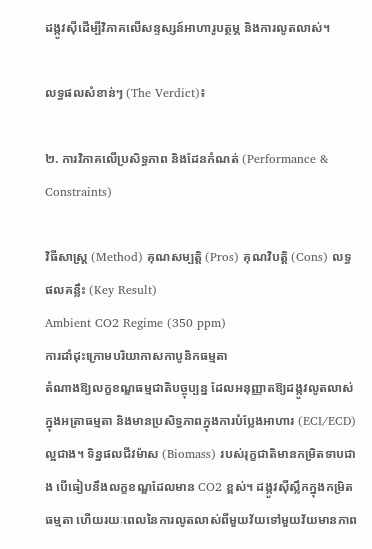ដង្កូវស៊ីដើម្បីវិភាគលើសន្ទស្សន៍អាហារូបត្ថម្ភ និងការលូតលាស់។

លទ្ធផលសំខាន់ៗ (The Verdict)៖

២. ការវិភាគលើប្រសិទ្ធភាព និងដែនកំណត់ (Performance & Constraints)

វិធីសាស្ត្រ (Method) គុណសម្បត្តិ (Pros) គុណវិបត្តិ (Cons) លទ្ធផលគន្លឹះ (Key Result)
Ambient CO2 Regime (350 ppm)
ការដាំដុះក្រោមបរិយាកាសកាបូនិកធម្មតា
តំណាងឱ្យលក្ខខណ្ឌធម្មជាតិបច្ចុប្បន្ន ដែលអនុញ្ញាតឱ្យដង្កូវលូតលាស់ក្នុងអត្រាធម្មតា និងមានប្រសិទ្ធភាពក្នុងការបំប្លែងអាហារ (ECI/ECD) ល្អជាង។ ទិន្នផលជីវម៉ាស (Biomass) របស់រុក្ខជាតិមានកម្រិតទាបជាង បើធៀបនឹងលក្ខខណ្ឌដែលមាន CO2 ខ្ពស់។ ដង្កូវស៊ីស្លឹកក្នុងកម្រិតធម្មតា ហើយរយៈពេលនៃការលូតលាស់ពីមួយវ័យទៅមួយវ័យមានភាព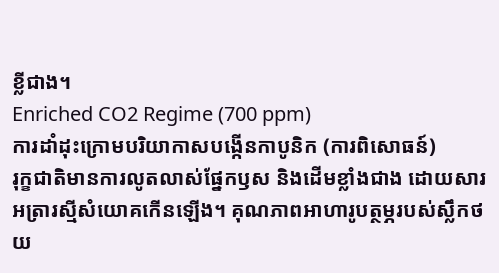ខ្លីជាង។
Enriched CO2 Regime (700 ppm)
ការដាំដុះក្រោមបរិយាកាសបង្កើនកាបូនិក (ការពិសោធន៍)
រុក្ខជាតិមានការលូតលាស់ផ្នែកឫស និងដើមខ្លាំងជាង ដោយសារអត្រារស្មីសំយោគកើនឡើង។ គុណភាពអាហារូបត្ថម្ភរបស់ស្លឹកថយ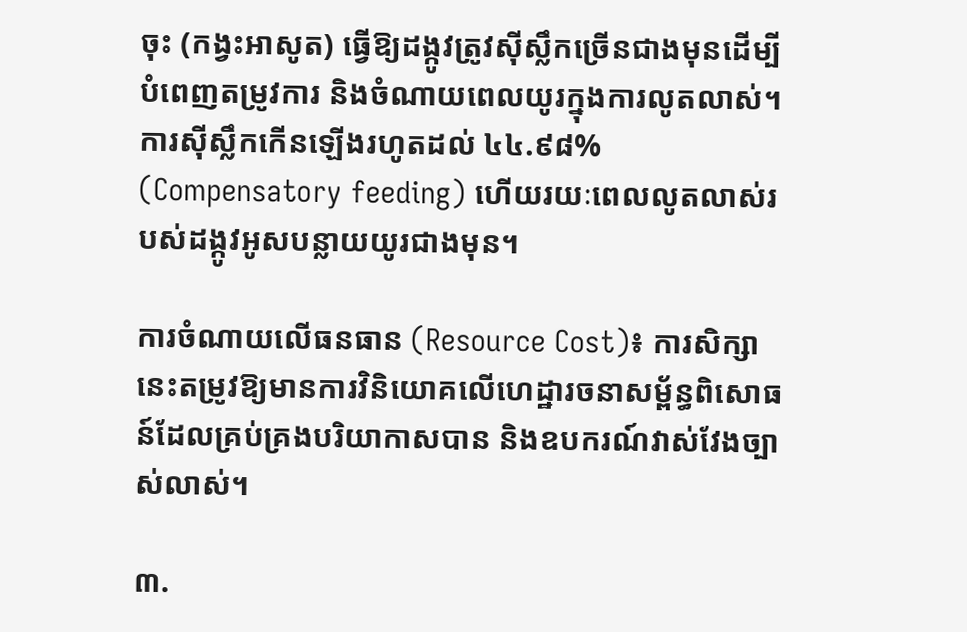ចុះ (កង្វះអាសូត) ធ្វើឱ្យដង្កូវត្រូវស៊ីស្លឹកច្រើនជាងមុនដើម្បីបំពេញតម្រូវការ និងចំណាយពេលយូរក្នុងការលូតលាស់។ ការស៊ីស្លឹកកើនឡើងរហូតដល់ ៤៤.៩៨% (Compensatory feeding) ហើយរយៈពេលលូតលាស់របស់ដង្កូវអូសបន្លាយយូរជាងមុន។

ការចំណាយលើធនធាន (Resource Cost)៖ ការសិក្សានេះតម្រូវឱ្យមានការវិនិយោគលើហេដ្ឋារចនាសម្ព័ន្ធពិសោធន៍ដែលគ្រប់គ្រងបរិយាកាសបាន និងឧបករណ៍វាស់វែងច្បាស់លាស់។

៣.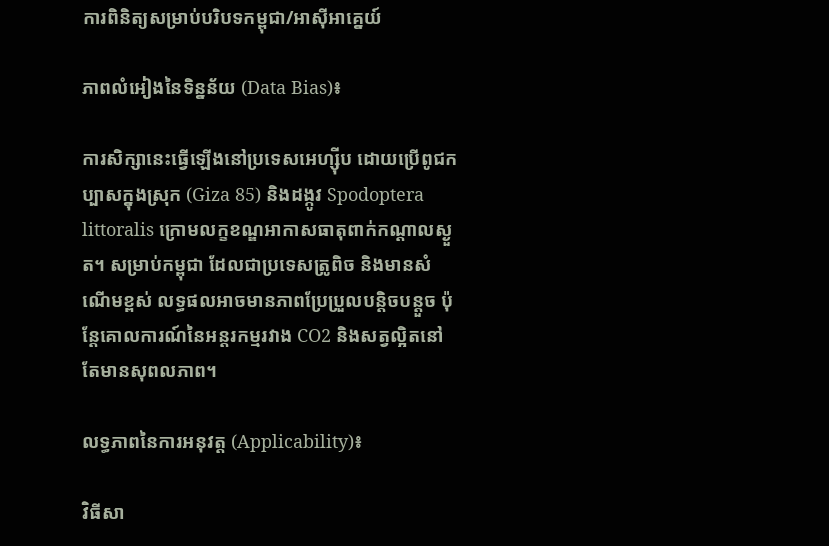ការពិនិត្យសម្រាប់បរិបទកម្ពុជា/អាស៊ីអាគ្នេយ៍

ភាពលំអៀងនៃទិន្នន័យ (Data Bias)៖

ការសិក្សានេះធ្វើឡើងនៅប្រទេសអេហ្ស៊ីប ដោយប្រើពូជកប្បាសក្នុងស្រុក (Giza 85) និងដង្កូវ Spodoptera littoralis ក្រោមលក្ខខណ្ឌអាកាសធាតុពាក់កណ្តាលស្ងួត។ សម្រាប់កម្ពុជា ដែលជាប្រទេសត្រូពិច និងមានសំណើមខ្ពស់ លទ្ធផលអាចមានភាពប្រែប្រួលបន្តិចបន្តួច ប៉ុន្តែគោលការណ៍នៃអន្តរកម្មរវាង CO2 និងសត្វល្អិតនៅតែមានសុពលភាព។

លទ្ធភាពនៃការអនុវត្ត (Applicability)៖

វិធីសា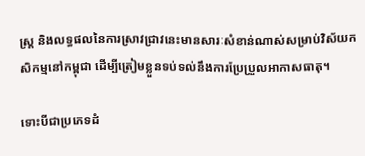ស្ត្រ និងលទ្ធផលនៃការស្រាវជ្រាវនេះមានសារៈសំខាន់ណាស់សម្រាប់វិស័យកសិកម្មនៅកម្ពុជា ដើម្បីត្រៀមខ្លួនទប់ទល់នឹងការប្រែប្រួលអាកាសធាតុ។

ទោះបីជាប្រភេទដំ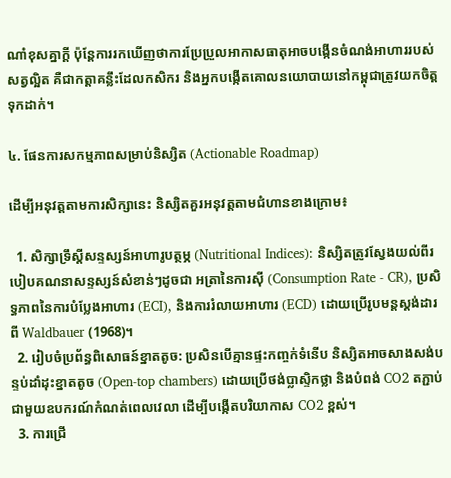ណាំខុសគ្នាក្តី ប៉ុន្តែការរកឃើញថាការប្រែប្រួលអាកាសធាតុអាចបង្កើនចំណង់អាហាររបស់សត្វល្អិត គឺជាកត្តាគន្លឹះដែលកសិករ និងអ្នកបង្កើតគោលនយោបាយនៅកម្ពុជាត្រូវយកចិត្តទុកដាក់។

៤. ផែនការសកម្មភាពសម្រាប់និស្សិត (Actionable Roadmap)

ដើម្បីអនុវត្តតាមការសិក្សានេះ និស្សិតគួរអនុវត្តតាមជំហានខាងក្រោម៖

  1. សិក្សាទ្រឹស្តីសន្ទស្សន៍អាហារូបត្ថម្ភ (Nutritional Indices): និស្សិតត្រូវស្វែងយល់ពីរបៀបគណនាសន្ទស្សន៍សំខាន់ៗដូចជា អត្រានៃការស៊ី (Consumption Rate - CR), ប្រសិទ្ធភាពនៃការបំប្លែងអាហារ (ECI), និងការរំលាយអាហារ (ECD) ដោយប្រើរូបមន្តស្តង់ដារពី Waldbauer (1968)។
  2. រៀបចំប្រព័ន្ធពិសោធន៍ខ្នាតតូច: ប្រសិនបើគ្មានផ្ទះកញ្ចក់ទំនើប និស្សិតអាចសាងសង់បន្ទប់ដាំដុះខ្នាតតូច (Open-top chambers) ដោយប្រើថង់ប្លាស្ទិកថ្លា និងបំពង់ CO2 តភ្ជាប់ជាមួយឧបករណ៍កំណត់ពេលវេលា ដើម្បីបង្កើតបរិយាកាស CO2 ខ្ពស់។
  3. ការជ្រើ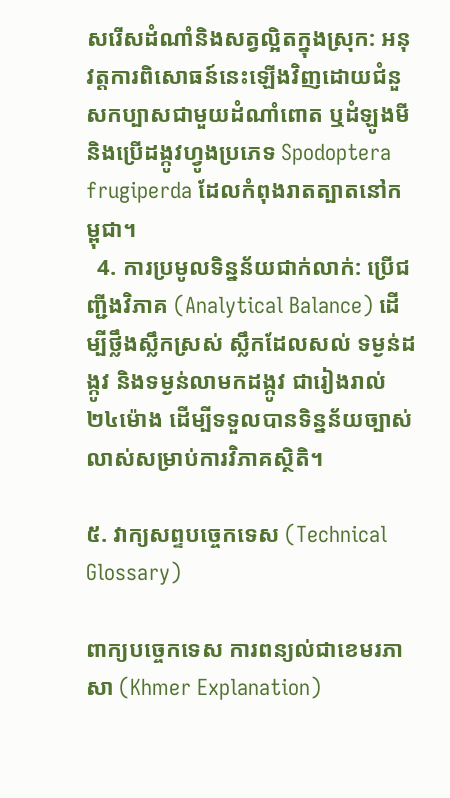សរើសដំណាំនិងសត្វល្អិតក្នុងស្រុក: អនុវត្តការពិសោធន៍នេះឡើងវិញដោយជំនួសកប្បាសជាមួយដំណាំពោត ឬដំឡូងមី និងប្រើដង្កូវហ្វូងប្រភេទ Spodoptera frugiperda ដែលកំពុងរាតត្បាតនៅកម្ពុជា។
  4. ការប្រមូលទិន្នន័យជាក់លាក់: ប្រើជញ្ជីងវិភាគ (Analytical Balance) ដើម្បីថ្លឹងស្លឹកស្រស់ ស្លឹកដែលសល់ ទម្ងន់ដង្កូវ និងទម្ងន់លាមកដង្កូវ ជារៀងរាល់ ២៤ម៉ោង ដើម្បីទទួលបានទិន្នន័យច្បាស់លាស់សម្រាប់ការវិភាគស្ថិតិ។

៥. វាក្យសព្ទបច្ចេកទេស (Technical Glossary)

ពាក្យបច្ចេកទេស ការពន្យល់ជាខេមរភាសា (Khmer Explanation)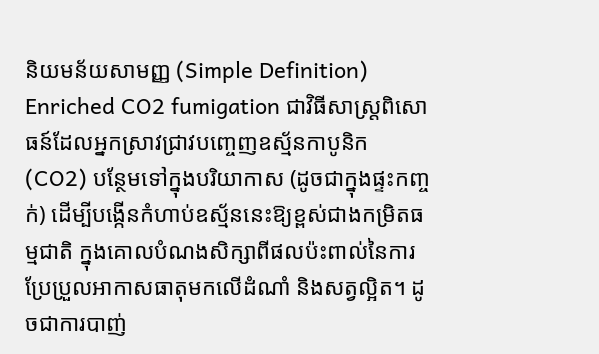និយមន័យសាមញ្ញ (Simple Definition)
Enriched CO2 fumigation ជាវិធីសាស្ត្រពិសោធន៍ដែលអ្នកស្រាវជ្រាវបញ្ចេញឧស្ម័នកាបូនិក (CO2) បន្ថែមទៅក្នុងបរិយាកាស (ដូចជាក្នុងផ្ទះកញ្ចក់) ដើម្បីបង្កើនកំហាប់ឧស្ម័ននេះឱ្យខ្ពស់ជាងកម្រិតធម្មជាតិ ក្នុងគោលបំណងសិក្សាពីផលប៉ះពាល់នៃការប្រែប្រួលអាកាសធាតុមកលើដំណាំ និងសត្វល្អិត។ ដូចជាការបាញ់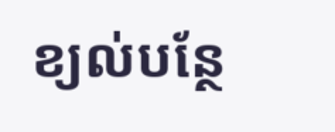ខ្យល់បន្ថែ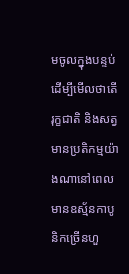មចូលក្នុងបន្ទប់ ដើម្បីមើលថាតើរុក្ខជាតិ និងសត្វមានប្រតិកម្មយ៉ាងណានៅពេលមានឧស្ម័នកាបូនិកច្រើនហួ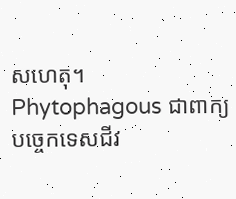សហេតុ។
Phytophagous ជាពាក្យបច្ចេកទេសជីវ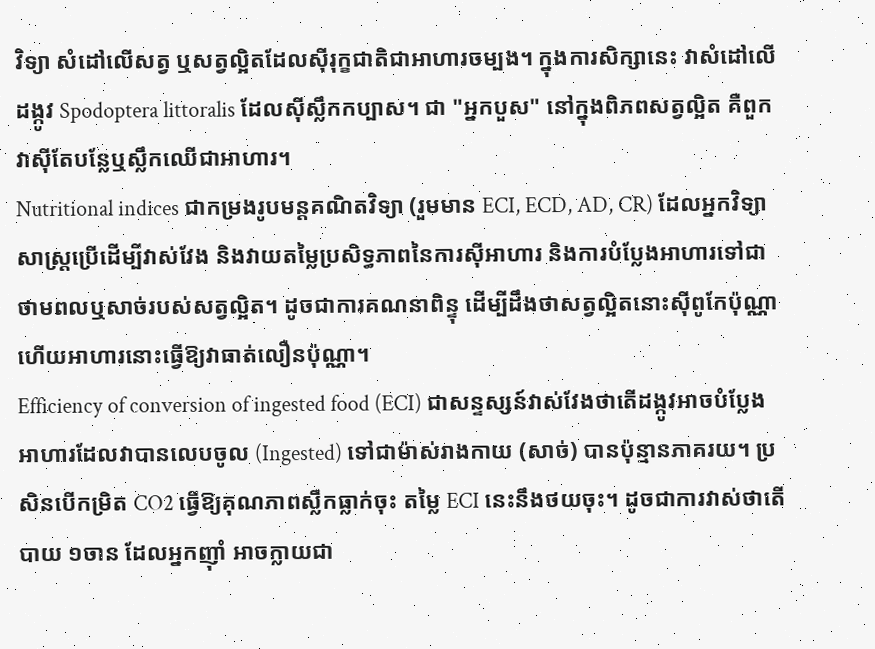វិទ្យា សំដៅលើសត្វ ឬសត្វល្អិតដែលស៊ីរុក្ខជាតិជាអាហារចម្បង។ ក្នុងការសិក្សានេះ វាសំដៅលើដង្កូវ Spodoptera littoralis ដែលស៊ីស្លឹកកប្បាស។ ជា "អ្នកបួស" នៅក្នុងពិភពសត្វល្អិត គឺពួកវាស៊ីតែបន្លែឬស្លឹកឈើជាអាហារ។
Nutritional indices ជាកម្រងរូបមន្តគណិតវិទ្យា (រួមមាន ECI, ECD, AD, CR) ដែលអ្នកវិទ្យាសាស្ត្រប្រើដើម្បីវាស់វែង និងវាយតម្លៃប្រសិទ្ធភាពនៃការស៊ីអាហារ និងការបំប្លែងអាហារទៅជាថាមពលឬសាច់របស់សត្វល្អិត។ ដូចជាការគណនាពិន្ទុ ដើម្បីដឹងថាសត្វល្អិតនោះស៊ីពូកែប៉ុណ្ណា ហើយអាហារនោះធ្វើឱ្យវាធាត់លឿនប៉ុណ្ណា។
Efficiency of conversion of ingested food (ECI) ជាសន្ទស្សន៍វាស់វែងថាតើដង្កូវអាចបំប្លែងអាហារដែលវាបានលេបចូល (Ingested) ទៅជាម៉ាស់រាងកាយ (សាច់) បានប៉ុន្មានភាគរយ។ ប្រសិនបើកម្រិត CO2 ធ្វើឱ្យគុណភាពស្លឹកធ្លាក់ចុះ តម្លៃ ECI នេះនឹងថយចុះ។ ដូចជាការវាស់ថាតើបាយ ១ចាន ដែលអ្នកញ៉ាំ អាចក្លាយជា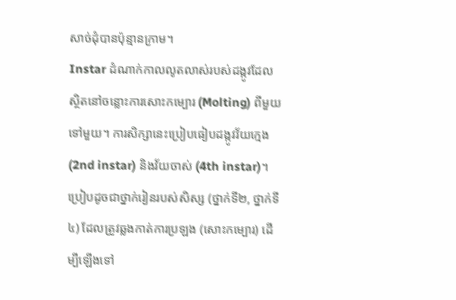សាច់ដុំបានប៉ុន្មានក្រាម។
Instar ដំណាក់កាលលូតលាស់របស់ដង្កូវដែលស្ថិតនៅចន្លោះការសោះកម្បោរ (Molting) ពីមួយទៅមួយ។ ការសិក្សានេះប្រៀបធៀបដង្កូវវ័យក្មេង (2nd instar) និងវ័យចាស់ (4th instar)។ ប្រៀបដូចជាថ្នាក់រៀនរបស់សិស្ស (ថ្នាក់ទី២, ថ្នាក់ទី៤) ដែលត្រូវឆ្លងកាត់ការប្រឡង (សោះកម្បោរ) ដើម្បីឡើងទៅ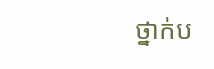ថ្នាក់ប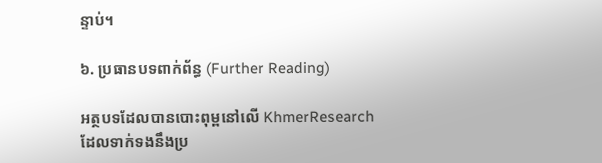ន្ទាប់។

៦. ប្រធានបទពាក់ព័ន្ធ (Further Reading)

អត្ថបទដែលបានបោះពុម្ពនៅលើ KhmerResearch ដែលទាក់ទងនឹងប្រ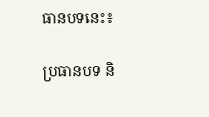ធានបទនេះ៖

ប្រធានបទ និ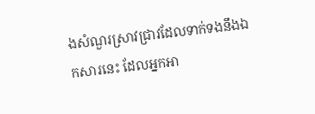ងសំណួរស្រាវជ្រាវដែលទាក់ទងនឹងឯកសារនេះ ដែលអ្នកអា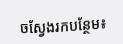ចស្វែងរកបន្ថែម៖